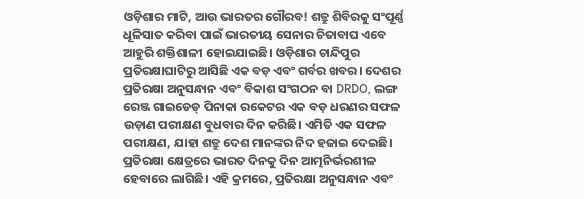ଓଡ଼ିଶାର ମାଟି, ଆଉ ଭାରତର ଗୌରବ! ଶତ୍ରୁ ଶିବିରକୁ ସଂପୂର୍ଣ୍ଣ ଧୂଳିସାତ କରିବା ପାଇଁ ଭାରତୀୟ ସେନାର ଚିତାବାଘ ଏବେ ଆହୁରି ଶକ୍ତିଶାଳୀ ହୋଇଯାଇଛି। ଓଡ଼ିଶାର ଚାନ୍ଦିପୁର ପ୍ରତିରକ୍ଷାଘାଟିରୁ ଆସିଛି ଏକ ବଡ଼ ଏବଂ ଗର୍ବର ଖବର। ଦେଶର ପ୍ରତିରକ୍ଷା ଅନୁସନ୍ଧାନ ଏବଂ ବିକାଶ ସଂଗଠନ ବା DRDO, ଲଙ୍ଗ ରେଞ୍ଜ ଗାଇଡେଡ୍ ପିନାକା ରକେଟର ଏକ ବଡ଼ ଧରଣର ସଫଳ ଉଡ଼ାଣ ପରୀକ୍ଷଣ ବୁଧବାର ଦିନ କରିଛି। ଏମିତି ଏକ ସଫଳ ପରୀକ୍ଷଣ, ଯାହା ଶତ୍ରୁ ଦେଶ ମାନଙ୍କର ନିଦ ହଜାଇ ଦେଇଛି।
ପ୍ରତିରକ୍ଷା କ୍ଷେତ୍ରରେ ଭାରତ ଦିନକୁ ଦିନ ଆତ୍ମନିର୍ଭରଶୀଳ ହେବାରେ ଲାଗିଛି। ଏହି କ୍ରମରେ, ପ୍ରତିରକ୍ଷା ଅନୁସନ୍ଧାନ ଏବଂ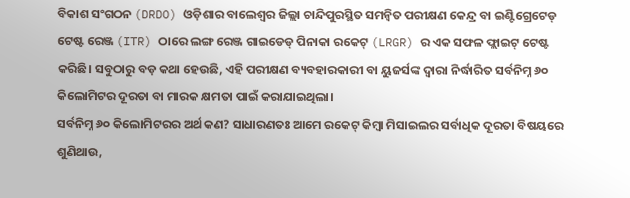ବିକାଶ ସଂଗଠନ (DRDO) ଓଡ଼ିଶାର ବାଲେଶ୍ୱର ଜିଲ୍ଲା ଚାନ୍ଦିପୁରସ୍ଥିତ ସମନ୍ୱିତ ପରୀକ୍ଷଣ କେନ୍ଦ୍ର ବା ଇଣ୍ଟିଗ୍ରେଟେଡ୍ ଟେଷ୍ଟ ରେଞ୍ଜ (ITR) ଠାରେ ଲଙ୍ଗ ରେଞ୍ଜ ଗାଇଡେଡ୍ ପିନାକା ରକେଟ୍ (LRGR) ର ଏକ ସଫଳ ଫ୍ଲାଇଟ୍ ଟେଷ୍ଟ କରିଛି। ସବୁଠାରୁ ବଡ଼ କଥା ହେଉଛି, ଏହି ପରୀକ୍ଷଣ ବ୍ୟବହାରକାରୀ ବା ୟୁଜର୍ସଙ୍କ ଦ୍ୱାରା ନିର୍ଦ୍ଧାରିତ ସର୍ବନିମ୍ନ ୬୦ କିଲୋମିଟର ଦୂରତା ବା ମାରକ କ୍ଷମତା ପାଇଁ କରାଯାଇଥିଲା।
ସର୍ବନିମ୍ନ ୬୦ କିଲୋମିଟରର ଅର୍ଥ କଣ? ସାଧାରଣତଃ ଆମେ ରକେଟ୍ କିମ୍ବା ମିସାଇଲର ସର୍ବାଧିକ ଦୂରତା ବିଷୟରେ ଶୁଣିଥାଉ,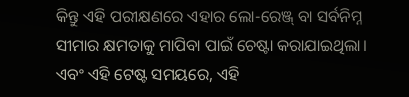କିନ୍ତୁ ଏହି ପରୀକ୍ଷଣରେ ଏହାର ଲୋ-ରେଞ୍ଜ୍ ବା ସର୍ବନିମ୍ନ ସୀମାର କ୍ଷମତାକୁ ମାପିବା ପାଇଁ ଚେଷ୍ଟା କରାଯାଇଥିଲା। ଏବଂ ଏହି ଟେଷ୍ଟ ସମୟରେ, ଏହି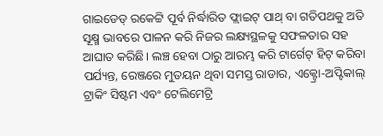ଗାଇଡେଡ୍ ରକେଟ୍ଟି ପୂର୍ବ ନିର୍ଦ୍ଧାରିତ ଫ୍ଲାଇଟ୍ ପାଥ୍ ବା ଗତିପଥକୁ ଅତି ସୂକ୍ଷ୍ମ ଭାବରେ ପାଳନ କରି ନିଜର ଲକ୍ଷ୍ୟସ୍ଥଳକୁ ସଫଳତାର ସହ ଆଘାତ କରିଛି। ଲଞ୍ଚ ହେବା ଠାରୁ ଆରମ୍ଭ କରି ଟାର୍ଗେଟ୍ ହିଟ୍ କରିବା ପର୍ଯ୍ୟନ୍ତ, ରେଞ୍ଜରେ ମୁତୟନ ଥିବା ସମସ୍ତ ରାଡାର, ଏକ୍ଟ୍ରୋ-ଅପ୍ଟିକାଲ୍ ଟ୍ରାକିଂ ସିଷ୍ଟମ ଏବଂ ଟେଲିମେଟ୍ରି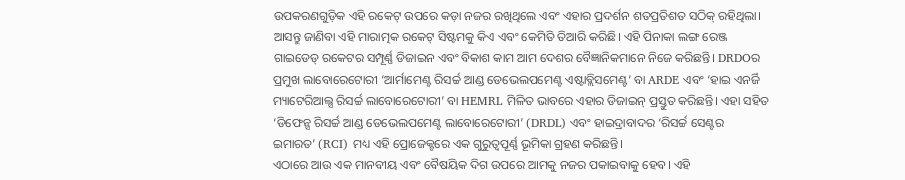ଉପକରଣଗୁଡ଼ିକ ଏହି ରକେଟ୍ ଉପରେ କଡ଼ା ନଜର ରଖିଥିଲେ ଏବଂ ଏହାର ପ୍ରଦର୍ଶନ ଶତପ୍ରତିଶତ ସଠିକ୍ ରହିଥିଲା।
ଆସନ୍ତୁ ଜାଣିବା ଏହି ମାରାତ୍ମକ ରକେଟ୍ ସିଷ୍ଟମକୁ କିଏ ଏବଂ କେମିତି ତିଆରି କରିଛି। ଏହି ପିନାକା ଲଙ୍ଗ ରେଞ୍ଜ ଗାଇଡେଡ୍ ରକେଟର ସମ୍ପୂର୍ଣ୍ଣ ଡିଜାଇନ ଏବଂ ବିକାଶ କାମ ଆମ ଦେଶର ବୈଜ୍ଞାନିକମାନେ ନିଜେ କରିଛନ୍ତି। DRDOର ପ୍ରମୁଖ ଲାବୋରେଟୋରୀ ‘ଆର୍ମାମେଣ୍ଟ ରିସର୍ଚ୍ଚ ଆଣ୍ଡ ଡେଭେଲପମେଣ୍ଟ ଏଷ୍ଟାବ୍ଲିସମେଣ୍ଟ’ ବା ARDE ଏବଂ ‘ହାଇ ଏନର୍ଜି ମ୍ୟାଟେରିଆଲ୍ସ ରିସର୍ଚ୍ଚ ଲାବୋରେଟୋରୀ’ ବା HEMRL ମିଳିତ ଭାବରେ ଏହାର ଡିଜାଇନ୍ ପ୍ରସ୍ତୁତ କରିଛନ୍ତି। ଏହା ସହିତ ‘ଡିଫେନ୍ସ ରିସର୍ଚ୍ଚ ଆଣ୍ଡ ଡେଭେଲପମେଣ୍ଟ ଲାବୋରେଟୋରୀ’ (DRDL) ଏବଂ ହାଇଦ୍ରାବାଦର ‘ରିସର୍ଚ୍ଚ ସେଣ୍ଟର ଇମାରତ’ (RCI) ମଧ୍ୟ ଏହି ପ୍ରୋଜେକ୍ଟରେ ଏକ ଗୁରୁତ୍ୱପୂର୍ଣ୍ଣ ଭୂମିକା ଗ୍ରହଣ କରିଛନ୍ତି।
ଏଠାରେ ଆଉ ଏକ ମାନବୀୟ ଏବଂ ବୈଷୟିକ ଦିଗ ଉପରେ ଆମକୁ ନଜର ପକାଇବାକୁ ହେବ। ଏହି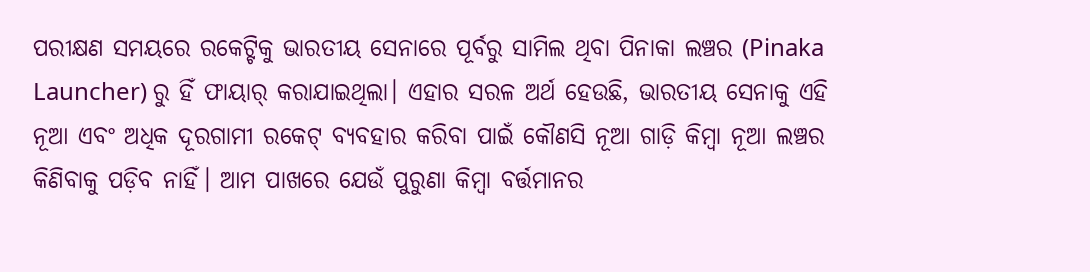ପରୀକ୍ଷଣ ସମୟରେ ରକେଟ୍ଟିକୁ ଭାରତୀୟ ସେନାରେ ପୂର୍ବରୁ ସାମିଲ ଥିବା ପିନାକା ଲଞ୍ଚର (Pinaka Launcher) ରୁ ହିଁ ଫାୟାର୍ କରାଯାଇଥିଲା। ଏହାର ସରଳ ଅର୍ଥ ହେଉଛି, ଭାରତୀୟ ସେନାକୁ ଏହି ନୂଆ ଏବଂ ଅଧିକ ଦୂରଗାମୀ ରକେଟ୍ ବ୍ୟବହାର କରିବା ପାଇଁ କୌଣସି ନୂଆ ଗାଡ଼ି କିମ୍ବା ନୂଆ ଲଞ୍ଚର କିଣିବାକୁ ପଡ଼ିବ ନାହିଁ। ଆମ ପାଖରେ ଯେଉଁ ପୁରୁଣା କିମ୍ବା ବର୍ତ୍ତମାନର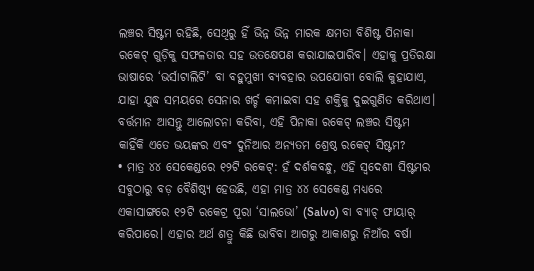ଲଞ୍ଚର ସିଷ୍ଟମ ରହିଛି, ସେଥିରୁ ହିଁ ଭିନ୍ନ ଭିନ୍ନ ମାରକ କ୍ଷମତା ବିଶିଷ୍ଟ ପିନାକା ରକେଟ୍ ଗୁଡ଼ିକୁ ସଫଳତାର ସହ ଉତକ୍ଷେପଣ କରାଯାଇପାରିବ। ଏହାକୁ ପ୍ରତିରକ୍ଷା ଭାଷାରେ ‘ଭର୍ସାଟାଲିଟି’ ବା ବହୁମୁଖୀ ବ୍ୟବହାର ଉପଯୋଗୀ ବୋଲି କୁହାଯାଏ, ଯାହା ଯୁଦ୍ଧ ସମୟରେ ସେନାର ଖର୍ଚ୍ଚ କମାଇବା ସହ ଶକ୍ତିକୁ ଦୁଇଗୁଣିତ କରିଥାଏ।
ବର୍ତ୍ତମାନ ଆସନ୍ତୁ ଆଲୋଚନା କରିବା, ଏହି ପିନାକା ରକେଟ୍ ଲଞ୍ଚର ସିଷ୍ଟମ କାହିଁକି ଏତେ ଭୟଙ୍କର ଏବଂ ଦୁନିଆର ଅନ୍ୟତମ ଶ୍ରେଷ୍ଠ ରକେଟ୍ ସିଷ୍ଟମ?
• ମାତ୍ର ୪୪ ସେକେଣ୍ଡରେ ୧୨ଟି ରକେଟ୍: ହଁ ଦର୍ଶକବନ୍ଧୁ, ଏହି ସ୍ୱଦେଶୀ ସିଷ୍ଟମର ସବୁଠାରୁ ବଡ଼ ବୈଶିଷ୍ଠ୍ୟ ହେଉଛି, ଏହା ମାତ୍ର ୪୪ ସେକେଣ୍ଡ ମଧ୍ୟରେ ଏକାସାଙ୍ଗରେ ୧୨ଟି ରକେଟ୍ର ପୂରା ‘ସାଲଭୋ’ (Salvo) ବା ବ୍ୟାଚ୍ ଫାୟାର୍ କରିପାରେ। ଏହାର ଅର୍ଥ ଶତ୍ରୁ କିଛି ଭାବିବା ଆଗରୁ ଆକାଶରୁ ନିଆଁର ବର୍ଷା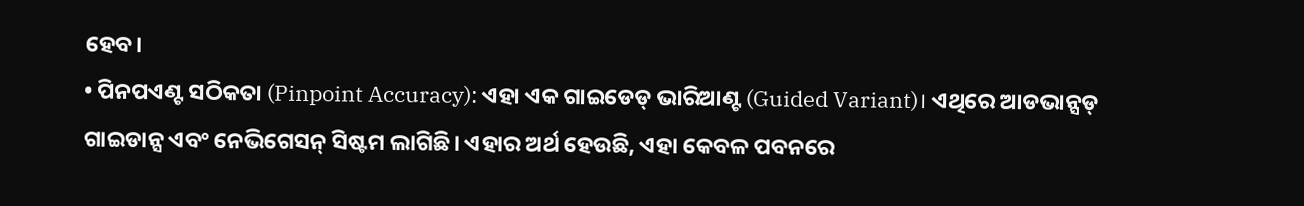ହେବ।
• ପିନପଏଣ୍ଟ ସଠିକତା (Pinpoint Accuracy): ଏହା ଏକ ଗାଇଡେଡ୍ ଭାରିଆଣ୍ଟ (Guided Variant)। ଏଥିରେ ଆଡଭାନ୍ସଡ୍ ଗାଇଡାନ୍ସ ଏବଂ ନେଭିଗେସନ୍ ସିଷ୍ଟମ ଲାଗିଛି। ଏହାର ଅର୍ଥ ହେଉଛି, ଏହା କେବଳ ପବନରେ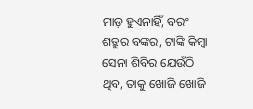ମାଡ଼ ହୁଏନାହିଁ, ବରଂ ଶତ୍ରୁର ବଙ୍କର, ଟାଙ୍କି କିମ୍ବା ସେନା ଶିବିର ଯେଉଁଠି ଥିବ, ତାକୁ ଖୋଜି ଖୋଜି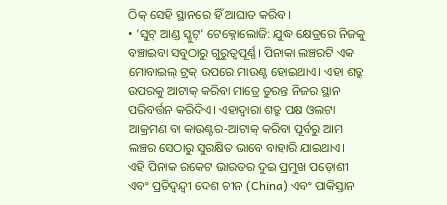ଠିକ୍ ସେହି ସ୍ଥାନରେ ହିଁ ଆଘାତ କରିବ।
• ‘ସୁଟ୍ ଆଣ୍ଡ ସ୍କୁଟ୍’ ଟେକ୍ନୋଲୋଜି: ଯୁଦ୍ଧ କ୍ଷେତ୍ରରେ ନିଜକୁ ବଞ୍ଚାଇବା ସବୁଠାରୁ ଗୁରୁତ୍ୱପୂର୍ଣ୍ଣ। ପିନାକା ଲଞ୍ଚରଟି ଏକ ମୋବାଇଲ୍ ଟ୍ରକ୍ ଉପରେ ମାଉଣ୍ଟ ହୋଇଥାଏ। ଏହା ଶତ୍ରୁ ଉପରକୁ ଆଟାକ୍ କରିବା ମାତ୍ରେ ତୁରନ୍ତ ନିଜର ସ୍ଥାନ ପରିବର୍ତ୍ତନ କରିଦିଏ। ଏହାଦ୍ୱାରା ଶତ୍ରୁ ପକ୍ଷ ଓଲଟା ଆକ୍ରମଣ ବା କାଉଣ୍ଟର-ଆଟାକ୍ କରିବା ପୂର୍ବରୁ ଆମ ଲଞ୍ଚର ସେଠାରୁ ସୁରକ୍ଷିତ ଭାବେ ବାହାରି ଯାଇଥାଏ।
ଏହି ପିନାକ ରକେଟ ଭାରତର ଦୁଇ ପ୍ରମୁଖ ପଡ଼ୋଶୀ ଏବଂ ପ୍ରତିଦ୍ୱନ୍ଦ୍ୱୀ ଦେଶ ଚୀନ (China) ଏବଂ ପାକିସ୍ତାନ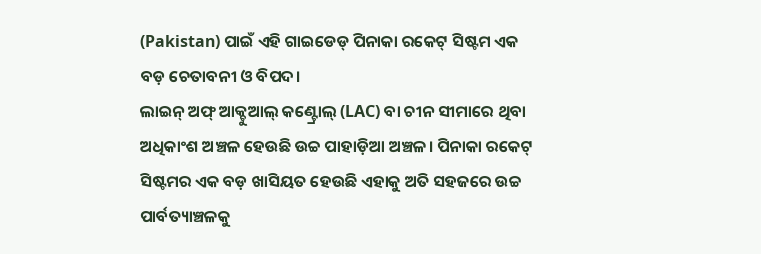(Pakistan) ପାଇଁ ଏହି ଗାଇଡେଡ୍ ପିନାକା ରକେଟ୍ ସିଷ୍ଟମ ଏକ ବଡ଼ ଚେତାବନୀ ଓ ବିପଦ।
ଲାଇନ୍ ଅଫ୍ ଆକ୍ଚୁଆଲ୍ କଣ୍ଟ୍ରୋଲ୍ (LAC) ବା ଚୀନ ସୀମାରେ ଥିବା ଅଧିକାଂଶ ଅଞ୍ଚଳ ହେଉଛି ଉଚ୍ଚ ପାହାଡ଼ିଆ ଅଞ୍ଚଳ। ପିନାକା ରକେଟ୍ ସିଷ୍ଟମର ଏକ ବଡ଼ ଖାସିୟତ ହେଉଛି ଏହାକୁ ଅତି ସହଜରେ ଉଚ୍ଚ ପାର୍ବତ୍ୟାଞ୍ଚଳକୁ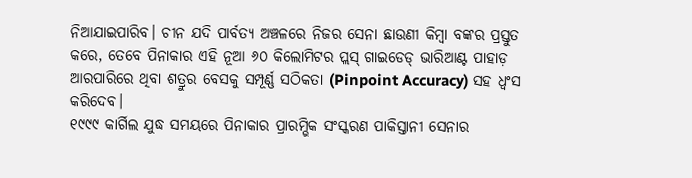ନିଆଯାଇପାରିବ। ଚୀନ ଯଦି ପାର୍ବତ୍ୟ ଅଞ୍ଚଳରେ ନିଜର ସେନା ଛାଉଣୀ କିମ୍ବା ବଙ୍କର ପ୍ରସ୍ତୁତ କରେ, ତେବେ ପିନାକାର ଏହି ନୂଆ ୬୦ କିଲୋମିଟର ପ୍ଲସ୍ ଗାଇଡେଡ୍ ଭାରିଆଣ୍ଟ ପାହାଡ଼ ଆରପାରିରେ ଥିବା ଶତ୍ରୁର ବେସକୁ ସମ୍ପୂର୍ଣ୍ଣ ସଠିକତା (Pinpoint Accuracy) ସହ ଧ୍ୱଂସ କରିଦେବ।
୧୯୯୯ କାର୍ଗିଲ ଯୁଦ୍ଧ ସମୟରେ ପିନାକାର ପ୍ରାରମ୍ଭିକ ସଂସ୍କରଣ ପାକିସ୍ତାନୀ ସେନାର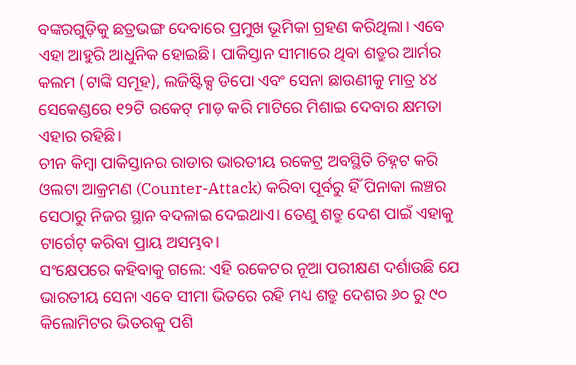ବଙ୍କରଗୁଡ଼ିକୁ ଛତ୍ରଭଙ୍ଗ ଦେବାରେ ପ୍ରମୁଖ ଭୂମିକା ଗ୍ରହଣ କରିଥିଲା। ଏବେ ଏହା ଆହୁରି ଆଧୁନିକ ହୋଇଛି। ପାକିସ୍ତାନ ସୀମାରେ ଥିବା ଶତ୍ରୁର ଆର୍ମର କଲମ (ଟାଙ୍କି ସମୂହ), ଲଜିଷ୍ଟିକ୍ସ ଡିପୋ ଏବଂ ସେନା ଛାଉଣୀକୁ ମାତ୍ର ୪୪ ସେକେଣ୍ଡରେ ୧୨ଟି ରକେଟ୍ ମାଡ଼ କରି ମାଟିରେ ମିଶାଇ ଦେବାର କ୍ଷମତା ଏହାର ରହିଛି।
ଚୀନ କିମ୍ବା ପାକିସ୍ତାନର ରାଡାର ଭାରତୀୟ ରକେଟ୍ର ଅବସ୍ଥିତି ଚିହ୍ନଟ କରି ଓଲଟା ଆକ୍ରମଣ (Counter-Attack) କରିବା ପୂର୍ବରୁ ହିଁ ପିନାକା ଲଞ୍ଚର ସେଠାରୁ ନିଜର ସ୍ଥାନ ବଦଳାଇ ଦେଇଥାଏ। ତେଣୁ ଶତ୍ରୁ ଦେଶ ପାଇଁ ଏହାକୁ ଟାର୍ଗେଟ୍ କରିବା ପ୍ରାୟ ଅସମ୍ଭବ।
ସଂକ୍ଷେପରେ କହିବାକୁ ଗଲେ: ଏହି ରକେଟର ନୂଆ ପରୀକ୍ଷଣ ଦର୍ଶାଉଛି ଯେ ଭାରତୀୟ ସେନା ଏବେ ସୀମା ଭିତରେ ରହି ମଧ୍ୟ ଶତ୍ରୁ ଦେଶର ୬୦ ରୁ ୯୦ କିଲୋମିଟର ଭିତରକୁ ପଶି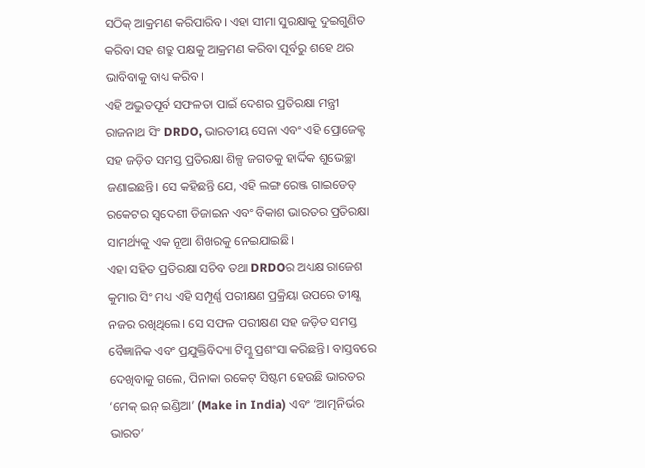ସଠିକ୍ ଆକ୍ରମଣ କରିପାରିବ। ଏହା ସୀମା ସୁରକ୍ଷାକୁ ଦୁଇଗୁଣିତ କରିବା ସହ ଶତ୍ରୁ ପକ୍ଷକୁ ଆକ୍ରମଣ କରିବା ପୂର୍ବରୁ ଶହେ ଥର ଭାବିବାକୁ ବାଧ୍ୟ କରିବ।
ଏହି ଅଦ୍ଭୁତପୂର୍ବ ସଫଳତା ପାଇଁ ଦେଶର ପ୍ରତିରକ୍ଷା ମନ୍ତ୍ରୀ ରାଜନାଥ ସିଂ DRDO, ଭାରତୀୟ ସେନା ଏବଂ ଏହି ପ୍ରୋଜେକ୍ଟ ସହ ଜଡ଼ିତ ସମସ୍ତ ପ୍ରତିରକ୍ଷା ଶିଳ୍ପ ଜଗତକୁ ହାର୍ଦ୍ଦିକ ଶୁଭେଚ୍ଛା ଜଣାଇଛନ୍ତି। ସେ କହିଛନ୍ତି ଯେ, ଏହି ଲଙ୍ଗ ରେଞ୍ଜ ଗାଇଡେଡ୍ ରକେଟର ସ୍ୱଦେଶୀ ଡିଜାଇନ ଏବଂ ବିକାଶ ଭାରତର ପ୍ରତିରକ୍ଷା ସାମର୍ଥ୍ୟକୁ ଏକ ନୂଆ ଶିଖରକୁ ନେଇଯାଇଛି।
ଏହା ସହିତ ପ୍ରତିରକ୍ଷା ସଚିବ ତଥା DRDOର ଅଧ୍ୟକ୍ଷ ରାଜେଶ କୁମାର ସିଂ ମଧ୍ୟ ଏହି ସମ୍ପୂର୍ଣ୍ଣ ପରୀକ୍ଷଣ ପ୍ରକ୍ରିୟା ଉପରେ ତୀକ୍ଷ୍ଣ ନଜର ରଖିଥିଲେ। ସେ ସଫଳ ପରୀକ୍ଷଣ ସହ ଜଡ଼ିତ ସମସ୍ତ ବୈଜ୍ଞାନିକ ଏବଂ ପ୍ରଯୁକ୍ତିବିଦ୍ୟା ଟିମ୍କୁ ପ୍ରଶଂସା କରିଛନ୍ତି। ବାସ୍ତବରେ ଦେଖିବାକୁ ଗଲେ, ପିନାକା ରକେଟ୍ ସିଷ୍ଟମ ହେଉଛି ଭାରତର ‘ମେକ୍ ଇନ୍ ଇଣ୍ଡିଆ’ (Make in India) ଏବଂ ‘ଆତ୍ମନିର୍ଭର ଭାରତ’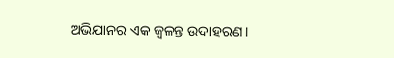ଅଭିଯାନର ଏକ ଜ୍ୱଳନ୍ତ ଉଦାହରଣ।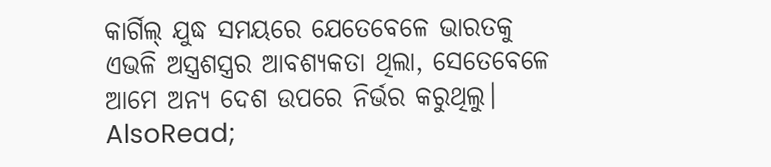କାର୍ଗିଲ୍ ଯୁଦ୍ଧ ସମୟରେ ଯେତେବେଳେ ଭାରତକୁ ଏଭଳି ଅସ୍ତ୍ରଶସ୍ତ୍ରର ଆବଶ୍ୟକତା ଥିଲା, ସେତେବେଳେ ଆମେ ଅନ୍ୟ ଦେଶ ଉପରେ ନିର୍ଭର କରୁଥିଲୁ।
AlsoRead;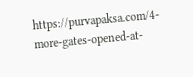https://purvapaksa.com/4-more-gates-opened-at-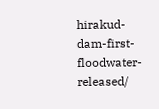hirakud-dam-first-floodwater-released/